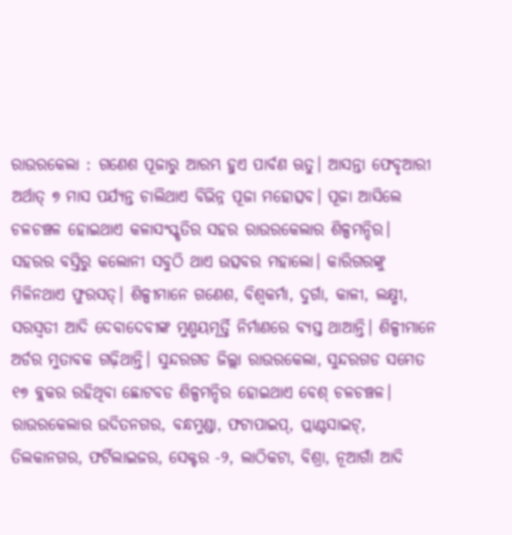ରାଉରକେଲା : ଗଣେଶ ପୂଜାରୁ ଆରମ୍ଭ ହୁଏ ପାର୍ବଣ ଋତୁ। ଆସନ୍ତା ଫେବୃଆରୀ ଅର୍ଥାତ୍ ୭ ମାସ ପର୍ଯ୍ୟନ୍ତ ଚାଲିଥାଏ ବିଭିନ୍ନ ପୂଜା ମହୋତ୍ସବ। ପୂଜା ଆସିଲେ ଚଳଚଞ୍ଚଳ ହୋଇଥାଏ କଳାସଂସ୍କୃତିର ସହର ରାଉରକେଲାର ଶିଳ୍ପମନ୍ଦିର। ସହରର ବସ୍ତିରୁ କଲୋନୀ ସବୁଠି ଥାଏ ଉତ୍ସବର ମହାଲୋ। କାରିଗରଙ୍କୁ ମିଳିନଥାଏ ଫୁରସତ୍। ଶିଳ୍ପୀମାନେ ଗଣେଶ, ବିଶ୍ବକର୍ମା, ଦୁର୍ଗା, କାଳୀ, ଲକ୍ଷ୍ମୀ, ସରସ୍ବତୀ ଆଦି ଦେବାଦେବୀଙ୍କ ମୁଣ୍ମୟମୂର୍ତ୍ତି ନିର୍ମାଣରେ ବ୍ୟସ୍ତ ଥାଆନ୍ତି। ଶିଳ୍ପୀମାନେ ଅର୍ଡର ମୁତାବକ ଗଢ଼ିଥାନ୍ତି। ସୁନ୍ଦରଗଡ ଜିଲ୍ଲା ରାଉରକେଲା, ସୁନ୍ଦରଗଡ ସମେତ ୧୭ ବ୍ଲକର ରହିଥିବା ଛୋଟବଡ ଶିଳ୍ପମନ୍ଦିର ହୋଇଥାଏ ବେଶ୍ ଚଳଚଞ୍ଚଳ। ରାଉରକେଲାର ଉଦିତନଗର, ବନ୍ଧମୁଣ୍ଡା, ଫଟାପାଇପ୍, ପ୍ଲାଣ୍ଟସାଇଟ୍, ତିଲକାନଗର, ଫର୍ଟିଲାଇଜର, ସେକ୍ଟର -୨, ଲାଠିକଟା, ବିଶ୍ରା, ନୂଆଗାଁ ଆଦି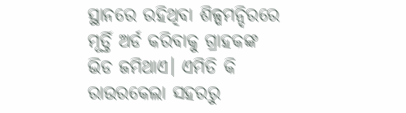ସ୍ଥାନରେ ରହିଥିବା ଶିଳ୍ପମନ୍ଦିରରେ ମୂର୍ତ୍ତି ଅର୍ଡ କରିବାକୁ ଗ୍ରାହକଙ୍କ ଭିଡ ଜମିଥାଏ। ଏମିତି କି ରାଉରକେଲା ସହରରୁ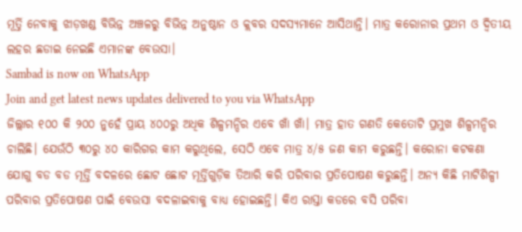ମୂର୍ତ୍ତି ନେବାକୁ ଝାଡ଼ଖଣ୍ଡ ବିଭିନ୍ନ ଅଞ୍ଚଳରୁ ବିଭିନ୍ନ ଅନୁଷ୍ଠାନ ଓ କ୍ଲବର ସଦସ୍ୟମାନେ ଆସିଥାନ୍ତି। ମାତ୍ର କରୋନାର ପ୍ରଥମ ଓ ଦ୍ବିତୀୟ ଲହର ଛଡାଇ ନେଇଛି ଏମାନଙ୍କ ବେଉସା।
Sambad is now on WhatsApp
Join and get latest news updates delivered to you via WhatsApp
ଜିଲ୍ଲାର ୧୦୦ କି ୨୦୦ ନୁହେଁ ପ୍ରାୟ ୪୦୦ରୁ ଅଧିକ ଶିଳ୍ପମନ୍ଦିର ଏବେ ଖାଁ ଖାଁ। ମାତ୍ର ହାତ ଗଣତି କେତୋଟି ପ୍ରମୁଖ ଶିଳ୍ପମନ୍ଦିର ଚାଲିଛି। ଯେଉଁଠି ୩୦ରୁ ୪୦ କାରିଗର କାମ କରୁଥିଲେ, ସେଠି ଏବେ ମାତ୍ର ୪/୫ ଜଣ କାମ କରୁଛନ୍ତି। କରୋନା କଟକଣା ଯୋଗୁ ବଡ ବଡ ମୂର୍ତ୍ତି ବଦଳରେ ଛୋଟ ଛୋଟ ମୂର୍ତ୍ତିଗୁଡ଼ିକ ତିଆରି କରି ପରିବାର ପ୍ରତିପୋଷଣ କରୁଛନ୍ତି। ଅନ୍ୟ କିଛି ମାଟିଶିଳ୍ପୀ ପରିବାର ପ୍ରତିପୋଷଣ ପାଇଁ ବେଉସା ବଦଳାଇବାକୁ ବାଧ୍ୟ ହୋଇଛନ୍ତି। କିଏ ରାସ୍ତା କଡରେ ବସି ପରିବା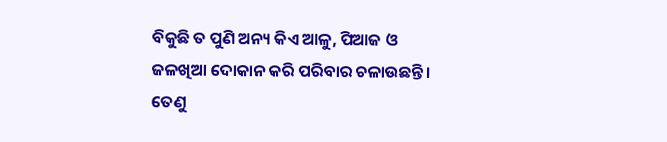ବିକୁଛି ତ ପୁଣି ଅନ୍ୟ କିଏ ଆଳୁ, ପିଆଜ ଓ ଜଳଖିଆ ଦୋକାନ କରି ପରିବାର ଚଳାଉଛନ୍ତି। ତେଣୁ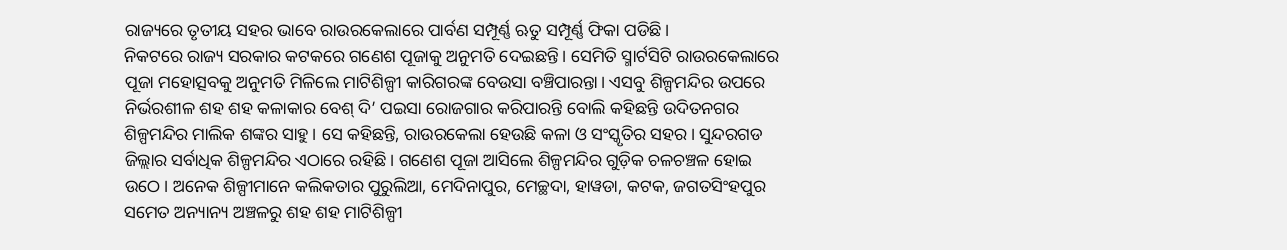ରାଜ୍ୟରେ ତୃତୀୟ ସହର ଭାବେ ରାଉରକେଲାରେ ପାର୍ବଣ ସମ୍ପୂର୍ଣ୍ଣ ଋତୁ ସମ୍ପୂର୍ଣ୍ଣ ଫିକା ପଡିଛି।
ନିକଟରେ ରାଜ୍ୟ ସରକାର କଟକରେ ଗଣେଶ ପୂଜାକୁ ଅନୁମତି ଦେଇଛନ୍ତି। ସେମିତି ସ୍ମାର୍ଟସିଟି ରାଉରକେଲାରେ ପୂଜା ମହୋତ୍ସବକୁ ଅନୁମତି ମିଳିଲେ ମାଟିଶିଳ୍ପୀ କାରିଗରଙ୍କ ବେଉସା ବଞ୍ଚିପାରନ୍ତା। ଏସବୁ ଶିଳ୍ପମନ୍ଦିର ଉପରେ ନିର୍ଭରଶୀଳ ଶହ ଶହ କଳାକାର ବେଶ୍ ଦି’ ପଇସା ରୋଜଗାର କରିପାରନ୍ତି ବୋଲି କହିଛନ୍ତି ଉଦିତନଗର ଶିଳ୍ପମନ୍ଦିର ମାଲିକ ଶଙ୍କର ସାହୁ। ସେ କହିଛନ୍ତି, ରାଉରକେଲା ହେଉଛି କଳା ଓ ସଂସ୍କୃତିର ସହର। ସୁନ୍ଦରଗଡ ଜିଲ୍ଲାର ସର୍ବାଧିକ ଶିଳ୍ପମନ୍ଦିର ଏଠାରେ ରହିଛି। ଗଣେଶ ପୂଜା ଆସିଲେ ଶିଳ୍ପମନ୍ଦିର ଗୁଡ଼ିକ ଚଳଚଞ୍ଚଳ ହୋଇ ଉଠେ। ଅନେକ ଶିଳ୍ପୀମାନେ କଲିକତାର ପୁରୁଲିଆ, ମେଦିନାପୁର, ମେଚ୍ଛଦା, ହାୱଡା, କଟକ, ଜଗତସିଂହପୁର ସମେତ ଅନ୍ୟାନ୍ୟ ଅଞ୍ଚଳରୁ ଶହ ଶହ ମାଟିଶିଳ୍ପୀ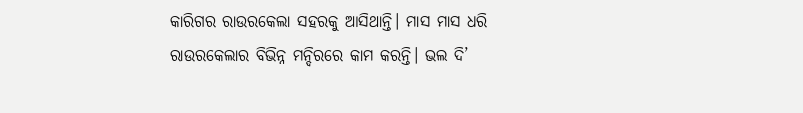କାରିଗର ରାଉରକେଲା ସହରକୁ ଆସିଥାନ୍ତି। ମାସ ମାସ ଧରି ରାଉରକେଲାର ବିଭିନ୍ନ ମନ୍ଦିରରେ କାମ କରନ୍ତି। ଭଲ ଦି’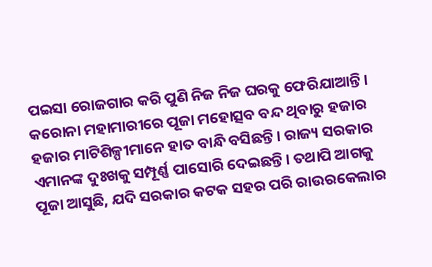ପଇସା ରୋଜଗାର କରି ପୁଣି ନିଜ ନିଜ ଘରକୁ ଫେରିଯାଆନ୍ତି। କରୋନା ମହାମାରୀରେ ପୂଜା ମହୋତ୍ସବ ବନ୍ଦ ଥିବାରୁ ହଜାର ହଜାର ମାଟିଶିଳ୍ପୀମାନେ ହାତ ବାନ୍ଧି ବସିଛନ୍ତି। ରାଜ୍ୟ ସରକାର ଏମାନଙ୍କ ଦୁଃଖକୁ ସମ୍ପୂର୍ଣ୍ଣ ପାସୋରି ଦେଇଛନ୍ତି। ତଥାପି ଆଗକୁ ପୂଜା ଆସୁଛି, ଯଦି ସରକାର କଟକ ସହର ପରି ରାଉରକେଲାର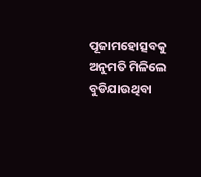ପୂଜାମହୋତ୍ସବକୁ ଅନୁମତି ମିଳିଲେ ବୁଡିଯାଉଥିବା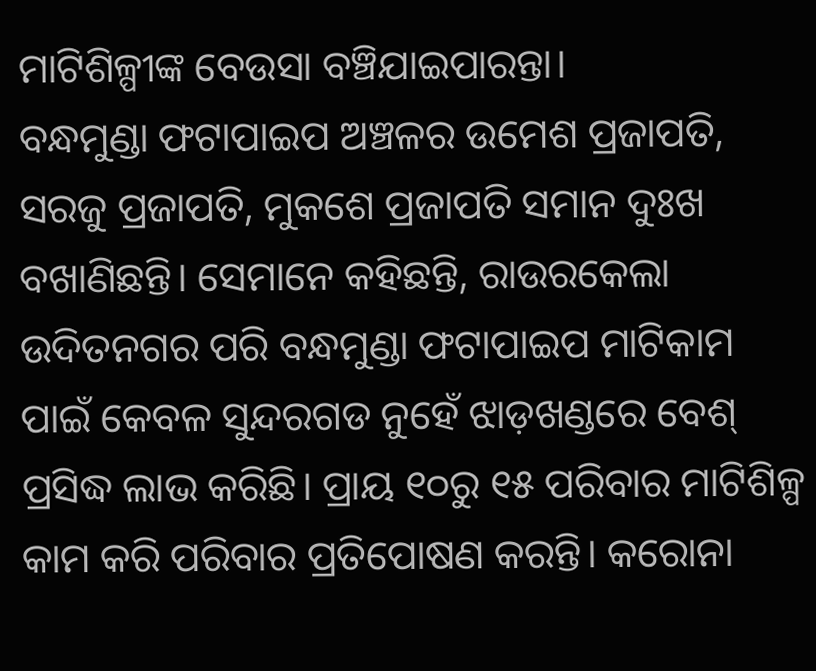ମାଟିଶିଳ୍ପୀଙ୍କ ବେଉସା ବଞ୍ଚିଯାଇପାରନ୍ତା।
ବନ୍ଧମୁଣ୍ଡା ଫଟାପାଇପ ଅଞ୍ଚଳର ଉମେଶ ପ୍ରଜାପତି, ସରଜୁ ପ୍ରଜାପତି, ମୁକଶେ ପ୍ରଜାପତି ସମାନ ଦୁଃଖ ବଖାଣିଛନ୍ତି। ସେମାନେ କହିଛନ୍ତି, ରାଉରକେଲା ଉଦିତନଗର ପରି ବନ୍ଧମୁଣ୍ଡା ଫଟାପାଇପ ମାଟିକାମ ପାଇଁ କେବଳ ସୁନ୍ଦରଗଡ ନୁହେଁ ଝାଡ଼ଖଣ୍ଡରେ ବେଶ୍ ପ୍ରସିଦ୍ଧ ଲାଭ କରିଛି। ପ୍ରାୟ ୧୦ରୁ ୧୫ ପରିବାର ମାଟିଶିଳ୍ପ କାମ କରି ପରିବାର ପ୍ରତିପୋଷଣ କରନ୍ତି। କରୋନା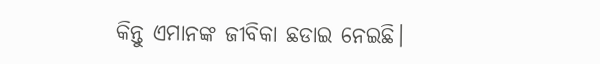କିନ୍ତୁ ଏମାନଙ୍କ ଜୀବିକା ଛଡାଇ ନେଇଛି।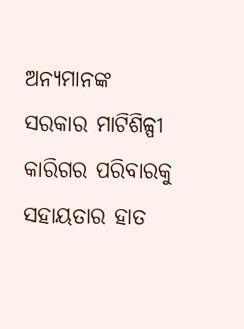ଅନ୍ୟମାନଙ୍କ ସରକାର ମାଟିଶିଳ୍ପୀ କାରିଗର ପରିବାରକୁ ସହାୟତାର ହାତ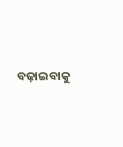ବଢ଼ାଇବାକୁ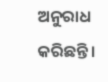ଅନୁରାଧ କରିଛନ୍ତି।